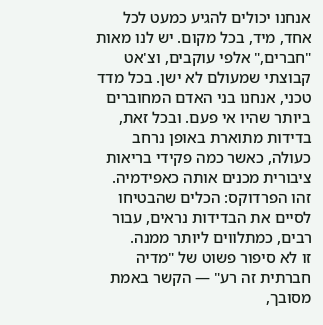אנחנו יכולים להגיע כמעט לכל אחד, מיד, בכל מקום. יש לנו מאות "חברים," אלפי עוקבים, וצ'אט קבוצתי שמעולם לא ישן. בכל מדד טכני, אנחנו בני האדם המחוברים ביותר שהיו אי פעם. ובכל זאת, בדידות מתוארת באופן נרחב כעולה, כאשר כמה פקידי בריאות ציבורית מכנים אותה כאפידמיה. זהו הפרדוקס: הכלים שהבטיחו לסיים את הבדידות נראים, עבור רבים, כמתלווים ליותר ממנה.
זו לא סיפור פשוט של "מדיה חברתית זה רע" — הקשר באמת מסובך,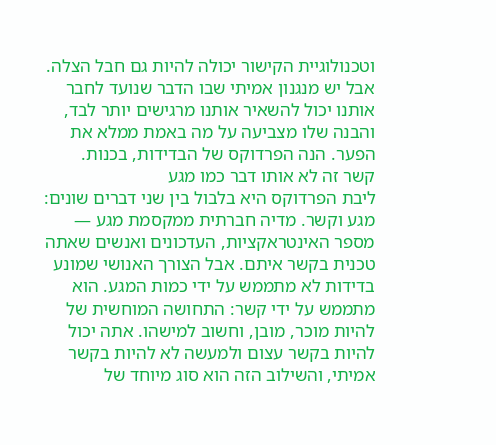וטכנולוגיית הקישור יכולה להיות גם חבל הצלה. אבל יש מנגנון אמיתי שבו הדבר שנועד לחבר אותנו יכול להשאיר אותנו מרגישים יותר לבד, והבנה שלו מצביעה על מה באמת ממלא את הפער. הנה הפרדוקס של הבדידות, בכנות.
קשר זה לא אותו דבר כמו מגע
ליבת הפרדוקס היא בלבול בין שני דברים שונים: מגע וקשר. מדיה חברתית ממקסמת מגע — מספר האינטראקציות, העדכונים ואנשים שאתה טכנית בקשר איתם. אבל הצורך האנושי שמונע בדידות לא מתממש על ידי כמות המגע. הוא מתממש על ידי קשר: התחושה המוחשית של להיות מוכר, מובן, וחשוב למישהו. אתה יכול להיות בקשר עצום ולמעשה לא להיות בקשר אמיתי, והשילוב הזה הוא סוג מיוחד של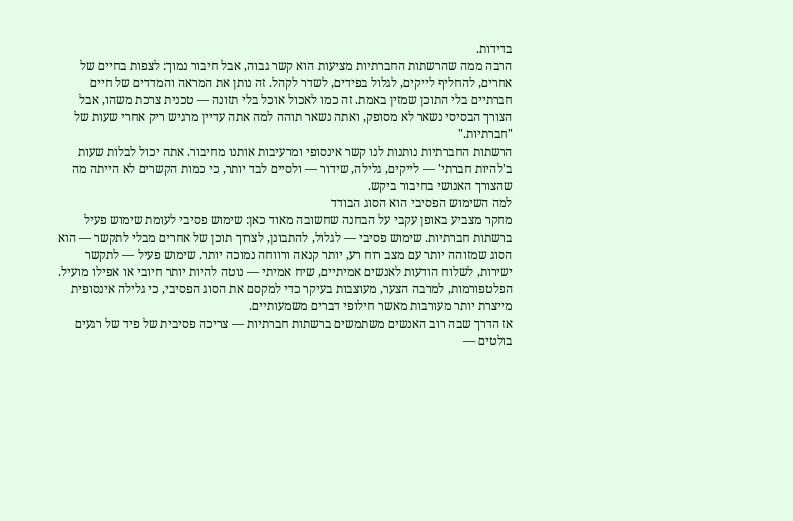בדידות.
הרבה ממה שהרשתות החברתיות מציעות הוא קשר גבוה, אבל חיבור נמוך: לצפות בחיים של אחרים, להחליף לייקים, לגלול בפידים, לשדר לקהל. זה נותן את המראה והמדדים של חיים חברתיים בלי התוכן שמזין באמת. זה כמו לאכול אוכל בלי תזונה — טכנית צרכת משהו, אבל הצורך הבסיסי נשאר לא מסופק, ואתה נשאר תוהה למה אתה עדיין מרגיש ריק אחרי שעות של "חברתיות."
הרשתות החברתיות נותנות לנו קשר אינסופי ומרעיבות אותנו מחיבור. אתה יכול לבלות שעות ב'להיות חברתי' — לייקים, גלילה, שידור — ולסיים לבד יותר, כי כמות הקשרים לא הייתה מה שהצורך האנושי בחיבור ביקש.
למה השימוש הפסיבי הוא הסוג הבודד
מחקר מצביע באופן עקבי על הבחנה שחשובה מאוד כאן: שימוש פסיבי לעומת שימוש פעיל ברשתות חברתיות. שימוש פסיבי — לגלול, להתבונן, לצרוך תוכן של אחרים מבלי לתקשר — הוא הסוג שמזוהה יותר עם מצב רוח רע, יותר קנאה ורווחה נמוכה יותר. שימוש פעיל — לתקשר ישירות, לשלוח הודעות לאנשים אמיתיים, שיח אמיתי — נוטה להיות יותר חיובי או אפילו מועיל. הפלטפורמות, למרבה הצער, מעוצבות בעיקר כדי למקסם את הסוג הפסיבי, כי גלילה אינסופית מייצרת יותר מעורבות מאשר חילופי דברים משמעותיים.
אז הדרך שבה רוב האנשים משתמשים ברשתות חברתיות — צריכה פסיבית של פיד של רגעים בולטים —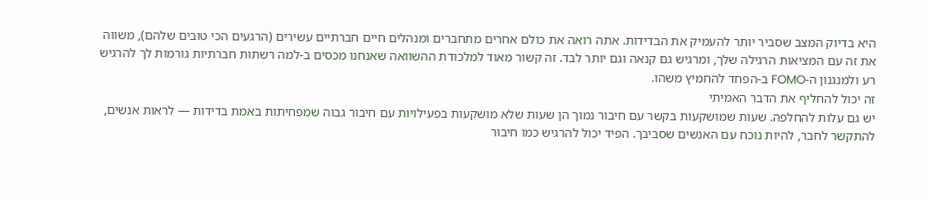היא בדיוק המצב שסביר יותר להעמיק את הבדידות. אתה רואה את כולם אחרים מתחברים ומנהלים חיים חברתיים עשירים (הרגעים הכי טובים שלהם), משווה את זה עם המציאות הרגילה שלך, ומרגיש גם קנאה וגם יותר לבד. זה קשור מאוד למלכודת ההשוואה שאנחנו מכסים ב-למה רשתות חברתיות גורמות לך להרגיש רע ולמנגנון ה-FOMO ב-הפחד להחמיץ משהו.
זה יכול להחליף את הדבר האמיתי
יש גם עלות להחלפה. שעות שמושקעות בקשר עם חיבור נמוך הן שעות שלא מושקעות בפעילויות עם חיבור גבוה שמפחיתות באמת בדידות — לראות אנשים, להתקשר לחבר, להיות נוכח עם האנשים שסביבך. הפיד יכול להרגיש כמו חיבור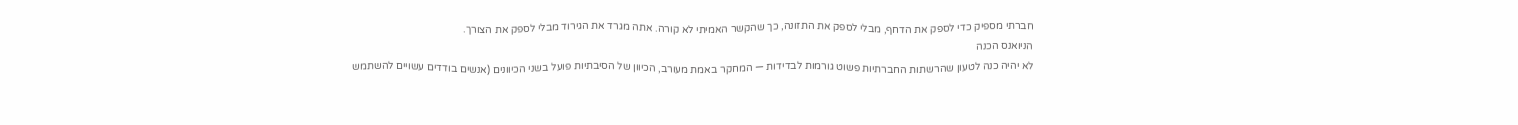חברתי מספיק כדי לספק את הדחף, מבלי לספק את התזונה, כך שהקשר האמיתי לא קורה. אתה מגרד את הגירוד מבלי לספק את הצורך.
הניואנס הכנה
לא יהיה כנה לטעון שהרשתות החברתיות פשוט גורמות לבדידות — המחקר באמת מעורב, הכיוון של הסיבתיות פועל בשני הכיוונים (אנשים בודדים עשויים להשתמש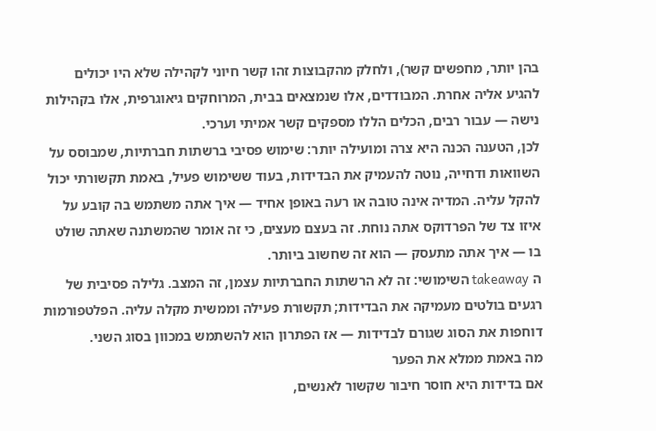בהן יותר, מחפשים קשר), ולחלק מהקבוצות זהו קשר חיוני לקהילה שלא היו יכולים להגיע אליה אחרת. המבודדים, אלו שנמצאים בבית, המרוחקים גיאוגרפית, אלו בקהילות נישה — עבור רבים, הכלים הללו מספקים קשר אמיתי וערכי.
לכן, הטענה הכנה היא צרה ומועילה יותר: שימוש פסיבי ברשתות חברתיות, שמבוסס על השוואות ודחייה, נוטה להעמיק את הבדידות, בעוד ששימוש פעיל, באמת תקשורתי יכול להקל עליה. המדיה אינה טובה או רעה באופן אחיד — איך אתה משתמש בה קובע על איזו צד של הפרדוקס אתה נוחת. זה בעצם מעצים, כי זה אומר שהמשתנה שאתה שולט בו — איך אתה מתעסק — הוא זה שחשוב ביותר.
ה takeaway השימושי: זה לא הרשתות החברתיות עצמן, זה המצב. גלילה פסיבית של רגעים בולטים מעמיקה את הבדידות; תקשורת פעילה וממשית מקלה עליה. הפלטפורמות דוחפות את הסוג שגורם לבדידות — אז הפתרון הוא להשתמש במכוון בסוג השני.
מה באמת ממלא את הפער
אם בדידות היא חוסר חיבור שקשור לאנשים,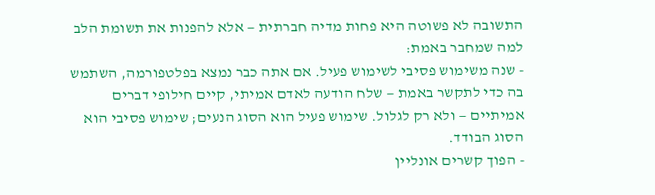התשובה לא פשוטה היא פחות מדיה חברתית — אלא להפנות את תשומת הלב למה שמחבר באמת:
- שנה משימוש פסיבי לשימוש פעיל. אם אתה כבר נמצא בפלטפורמה, השתמש בה כדי לתקשר באמת — שלח הודעה לאדם אמיתי, קיים חילופי דברים אמיתיים — ולא רק לגלול. שימוש פעיל הוא הסוג הנעים; שימוש פסיבי הוא הסוג הבודד.
- הפוך קשרים אונליין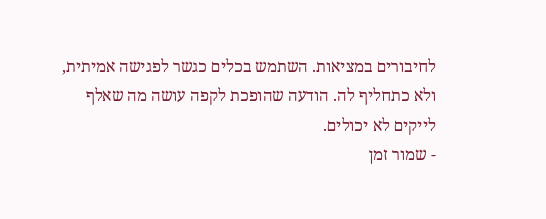לחיבורים במציאות. השתמש בכלים כגשר לפגישה אמיתית, ולא כתחליף לה. הודעה שהופכת לקפה עושה מה שאלף לייקים לא יכולים.
- שמור זמן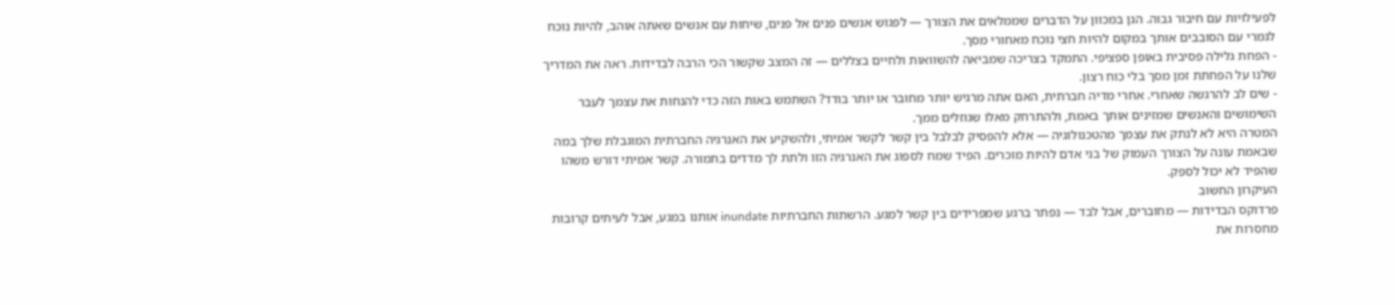לפעילויות עם חיבור גבוה. הגן במכוון על הדברים שממלאים את הצורך — לפגוש אנשים פנים אל פנים, שיחות עם אנשים שאתה אוהב, להיות נוכח לגמרי עם הסובבים אותך במקום להיות חצי נוכח מאחורי מסך.
- הפחת גלילה פסיבית באופן ספציפי. התמקד בצריכה שמביאה להשוואות ולחיים בצללים — זה המצב שקשור הכי הרבה לבדידות. ראה את המדריך שלנו על הפחתת זמן מסך בלי כוח רצון.
- שים לב להרגשה שאחרי. אחרי מדיה חברתית, האם אתה מרגיש יותר מחובר או יותר בודד? השתמש באות הזה כדי להנחות את עצמך לעבר השימושים והאנשים שמזינים אותך באמת, ולהתרחק מאלו שגוזלים ממך.
המטרה היא לא לנתק את עצמך מהטכנולוגיה — אלא להפסיק לבלבל בין קשר לקשר אמיתי, ולהשקיע את האנרגיה החברתית המוגבלת שלך במה שבאמת עונה על הצורך העמוק של בני אדם להיות מוכרים. הפיד שמח לספוג את האנרגיה הזו ולתת לך מדדים בתמורה. קשר אמיתי דורש משהו שהפיד לא יכול לספק.
העיקרון החשוב
פרדוקס הבדידות — מחוברים, אבל לבד — נפתר ברגע שמפרידים בין קשר למגע. הרשתות החברתיות inundate אותנו במגע, אבל לעיתים קרובות מחסרות את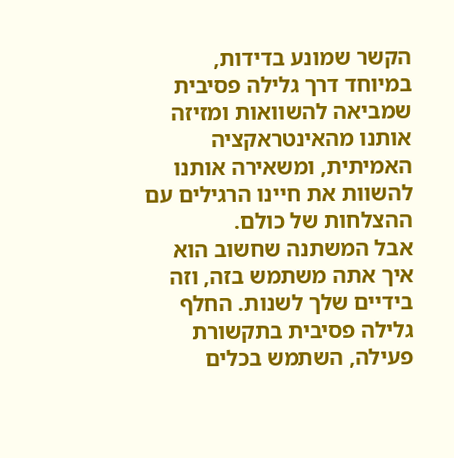הקשר שמונע בדידות, במיוחד דרך גלילה פסיבית שמביאה להשוואות ומזיזה אותנו מהאינטראקציה האמיתית, ומשאירה אותנו להשוות את חיינו הרגילים עם ההצלחות של כולם.
אבל המשתנה שחשוב הוא איך אתה משתמש בזה, וזה בידיים שלך לשנות. החלף גלילה פסיבית בתקשורת פעילה, השתמש בכלים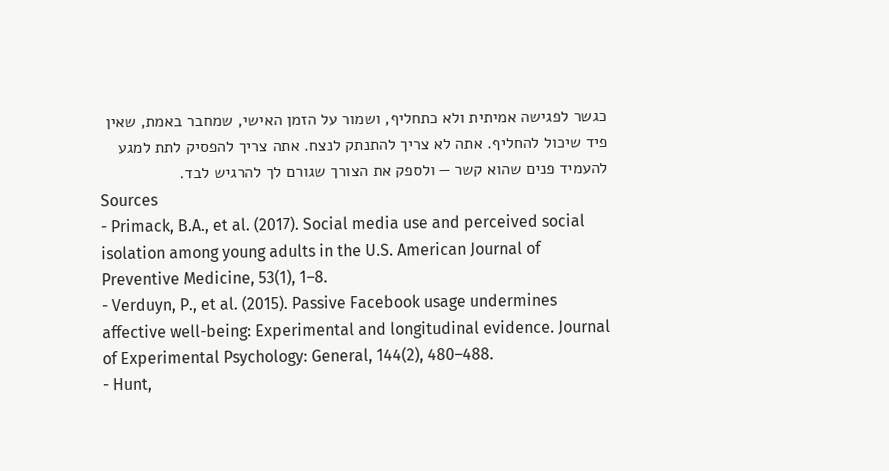כגשר לפגישה אמיתית ולא כתחליף, ושמור על הזמן האישי, שמחבר באמת, שאין פיד שיכול להחליף. אתה לא צריך להתנתק לנצח. אתה צריך להפסיק לתת למגע להעמיד פנים שהוא קשר — ולספק את הצורך שגורם לך להרגיש לבד.
Sources
- Primack, B.A., et al. (2017). Social media use and perceived social isolation among young adults in the U.S. American Journal of Preventive Medicine, 53(1), 1–8.
- Verduyn, P., et al. (2015). Passive Facebook usage undermines affective well-being: Experimental and longitudinal evidence. Journal of Experimental Psychology: General, 144(2), 480–488.
- Hunt,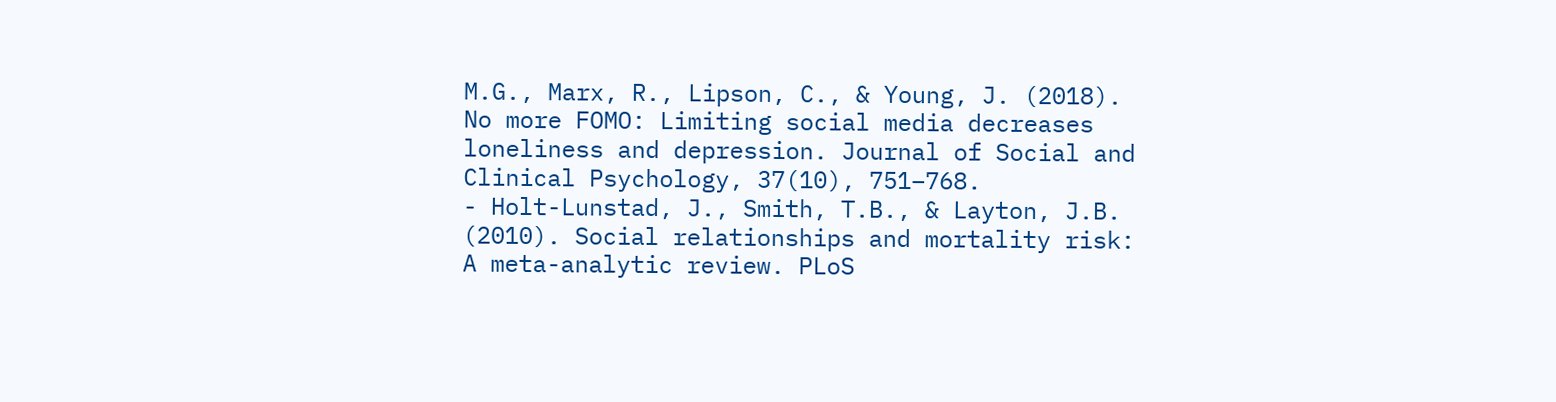M.G., Marx, R., Lipson, C., & Young, J. (2018). No more FOMO: Limiting social media decreases loneliness and depression. Journal of Social and Clinical Psychology, 37(10), 751–768.
- Holt-Lunstad, J., Smith, T.B., & Layton, J.B. (2010). Social relationships and mortality risk: A meta-analytic review. PLoS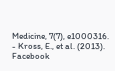Medicine, 7(7), e1000316.
- Kross, E., et al. (2013). Facebook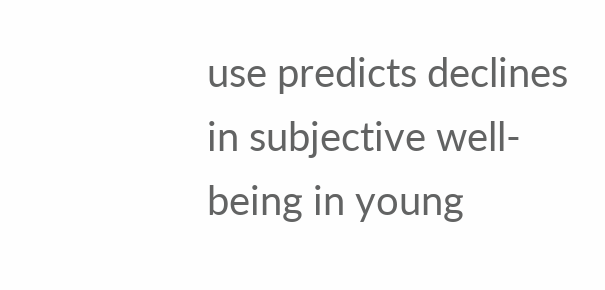use predicts declines in subjective well-being in young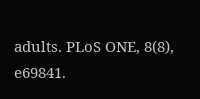adults. PLoS ONE, 8(8), e69841.